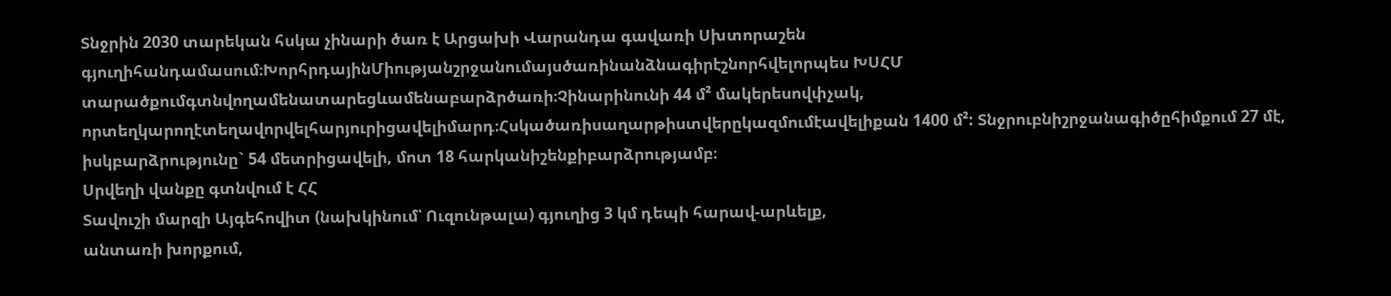Տնջրին 2030 տարեկան հսկա չինարի ծառ է Արցախի Վարանդա գավառի Սխտորաշեն գյուղիհանդամասում։ԽորհրդայինՄիությանշրջանումայսծառինանձնագիրէշնորհվելորպես ԽՍՀՄ տարածքումգտնվողամենատարեցևամենաբարձրծառի։Չինարինունի 44 մ² մակերեսովփչակ, որտեղկարողէտեղավորվելհարյուրիցավելիմարդ։Հսկածառիսաղարթիստվերըկազմումէավելիքան 1400 մ²: Տնջրուբնիշրջանագիծըհիմքում 27 մէ, իսկբարձրությունը` 54 մետրիցավելի, մոտ 18 հարկանիշենքիբարձրությամբ։
Սրվեղի վանքը գտնվում է ՀՀ
Տավուշի մարզի Այգեհովիտ (նախկինում՝ Ուզունթալա) գյուղից 3 կմ դեպի հարավ-արևելք,
անտառի խորքում,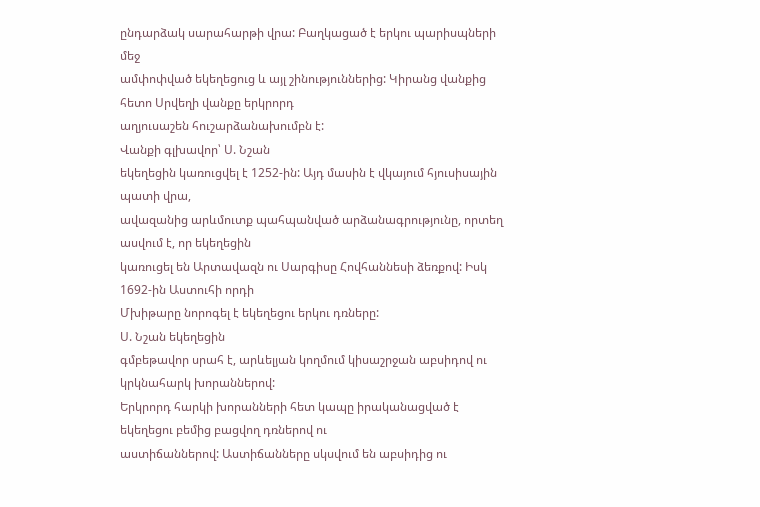ընդարձակ սարահարթի վրա: Բաղկացած է երկու պարիսպների մեջ
ամփոփված եկեղեցուց և այլ շինություններից: Կիրանց վանքից հետո Սրվեղի վանքը երկրորդ
աղյուսաշեն հուշարձանախումբն է:
Վանքի գլխավոր՝ Ս. Նշան
եկեղեցին կառուցվել է 1252-ին: Այդ մասին է վկայում հյուսիսային պատի վրա,
ավազանից արևմուտք պահպանված արձանագրությունը, որտեղ ասվում է, որ եկեղեցին
կառուցել են Արտավազն ու Սարգիսը Հովհաննեսի ձեռքով: Իսկ 1692-ին Աստուհի որդի
Մխիթարը նորոգել է եկեղեցու երկու դռները:
Ս. Նշան եկեղեցին
գմբեթավոր սրահ է, արևելյան կողմում կիսաշրջան աբսիդով ու կրկնահարկ խորաններով:
Երկրորդ հարկի խորանների հետ կապը իրականացված է եկեղեցու բեմից բացվող դռներով ու
աստիճաններով: Աստիճանները սկսվում են աբսիդից ու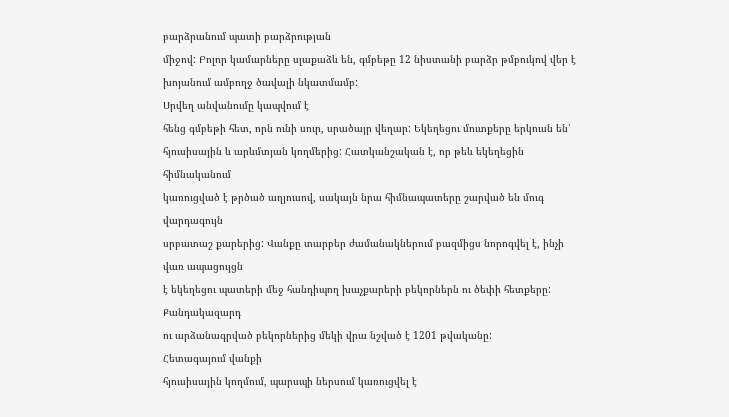բարձրանում պատի բարձրության
միջով: Բոլոր կամարները սլաքաձև են, գմբեթը 12 նիստանի բարձր թմբուկով վեր է
խոյանում ամբողջ ծավալի նկատմամբ:
Սրվեղ անվանումը կապվում է
հենց գմբեթի հետ, որն ունի սուր, սրածայր վեղար: Եկեղեցու մուտքերը երկուսն են՝
հյուսիսային և արևմտյան կողմերից: Հատկանշական է, որ թեև եկեղեցին հիմնականում
կառուցված է թրծած աղյուսով, սակայն նրա հիմնապատերը շարված են մուգ վարդագույն
սրբատաշ քարերից: Վանքը տարբեր ժամանակներում բազմիցս նորոգվել է, ինչի վառ ապացույցն
է եկեղեցու պատերի մեջ հանդիպող խաչքարերի բեկորներն ու ծեփի հետքերը: Քանդակազարդ
ու արձանագրված բեկորներից մեկի վրա նշված է 1201 թվականը:
Հետագայում վանքի
հյուսիսային կողմում, պարսպի ներսում կառուցվել է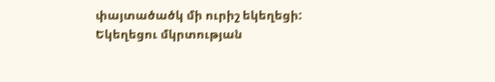փայտածածկ մի ուրիշ եկեղեցի:
Եկեղեցու մկրտության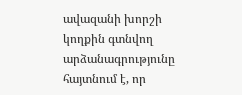ավազանի խորշի կողքին գտնվող արձանագրությունը հայտնում է, որ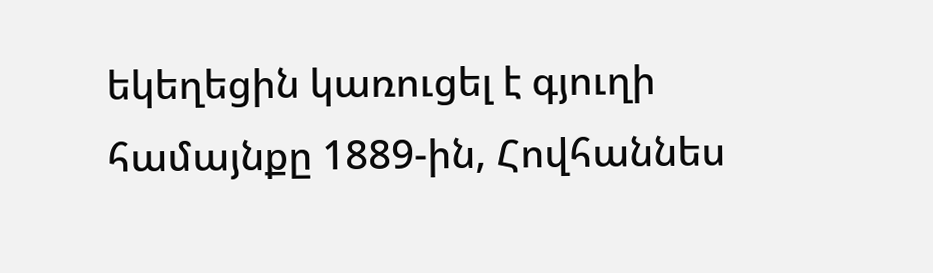եկեղեցին կառուցել է գյուղի համայնքը 1889-ին, Հովհաննես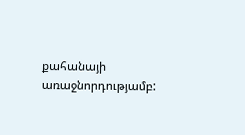քահանայի առաջնորդությամբ: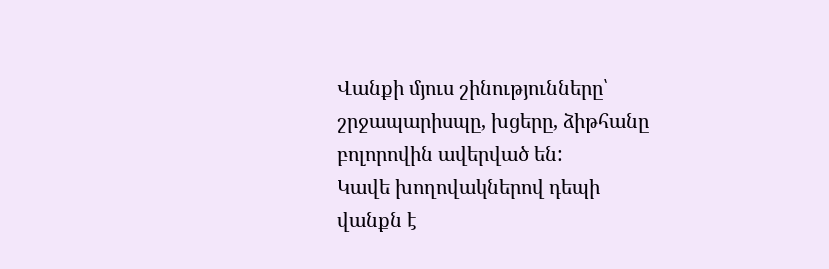Վանքի մյուս շինությունները՝
շրջապարիսպը, խցերը, ձիթհանը բոլորովին ավերված են:
Կավե խողովակներով դեպի
վանքն է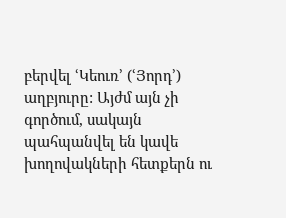բերվել ՙԿեուռ՚ (ՙՅորդ՚) աղբյուրը: Այժմ այն չի գործում, սակայն
պահպանվել են կավե խողովակների հետքերն ու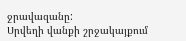ջրավազանը:
Սրվեղի վանքի շրջակայքում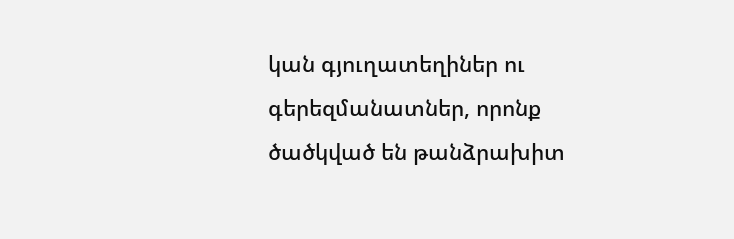կան գյուղատեղիներ ու գերեզմանատներ, որոնք ծածկված են թանձրախիտ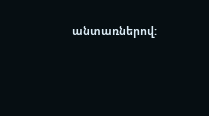անտառներով: